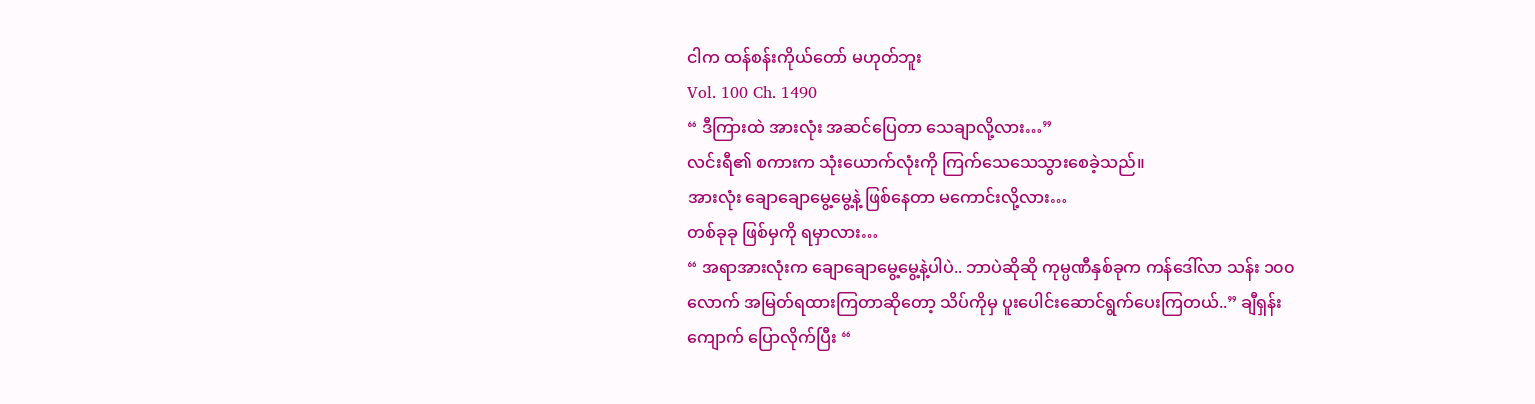ငါက ထန်စန်းကိုယ်တော် မဟုတ်ဘူး
Vol. 100 Ch. 1490
“ ဒီကြားထဲ အားလုံး အဆင်ပြေတာ သေချာလို့လား…”
လင်းရီ၏ စကားက သုံးယောက်လုံးကို ကြက်သေသေသွားစေခဲ့သည်။
အားလုံး ချောချောမွေ့မွေ့နဲ့ ဖြစ်နေတာ မကောင်းလို့လား…
တစ်ခုခု ဖြစ်မှကို ရမှာလား…
“ အရာအားလုံးက ချောချောမွေ့မွေ့နဲ့ပါပဲ.. ဘာပဲဆိုဆို ကုမ္ပဏီနှစ်ခုက ကန်ဒေါ်လာ သန်း ၁၀၀ လောက် အမြတ်ရထားကြတာဆိုတော့ သိပ်ကိုမှ ပူးပေါင်းဆောင်ရွက်ပေးကြတယ်..” ချီရှန်းကျောက် ပြောလိုက်ပြီး “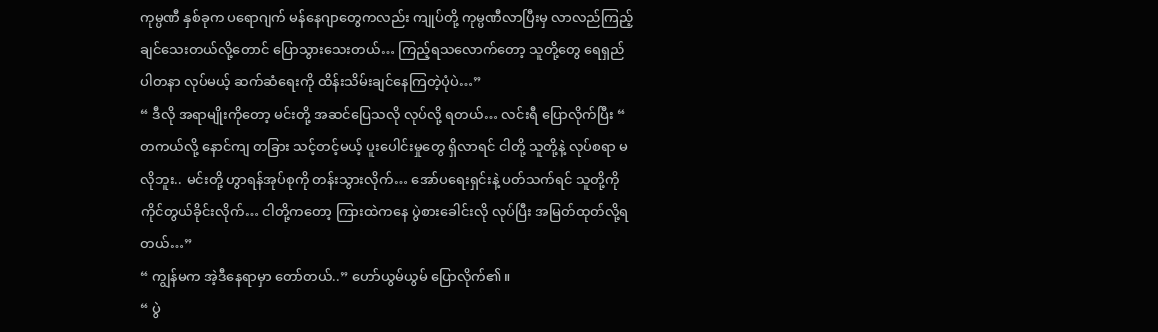ကုမ္ပဏီ နှစ်ခုက ပရောဂျက် မန်နေဂျာတွေကလည်း ကျုပ်တို့ ကုမ္ပဏီလာပြီးမှ လာလည်ကြည့်ချင်သေးတယ်လို့တောင် ပြောသွားသေးတယ်… ကြည့်ရသလောက်တော့ သူတို့တွေ ရေရှည် ပါတနာ လုပ်မယ့် ဆက်ဆံရေးကို ထိန်းသိမ်းချင်နေကြတဲ့ပုံပဲ…”
“ ဒီလို အရာမျိုးကိုတော့ မင်းတို့ အဆင်ပြေသလို လုပ်လို့ ရတယ်… လင်းရီ ပြောလိုက်ပြီး “ တကယ်လို့ နောင်ကျ တခြား သင့်တင့်မယ့် ပူးပေါင်းမှုတွေ ရှိလာရင် ငါတို့ သူတို့နဲ့ လုပ်စရာ မလိုဘူး.. မင်းတို့ ဟွာရန်အုပ်စုကို တန်းသွားလိုက်… အော်ပရေးရှင်းနဲ့ ပတ်သက်ရင် သူတို့ကို ကိုင်တွယ်ခိုင်းလိုက်… ငါတို့ကတော့ ကြားထဲကနေ ပွဲစားခေါင်းလို လုပ်ပြီး အမြတ်ထုတ်လို့ရတယ်…”
“ ကျွန်မက အဲ့ဒီနေရာမှာ တော်တယ်..” ဟော်ယွမ်ယွမ် ပြောလိုက်၏။
“ ပွဲ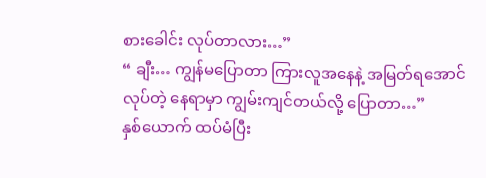စားခေါင်း လုပ်တာလား…”
“ ချီး… ကျွန်မပြောတာ ကြားလူအနေနဲ့ အမြတ်ရအောင် လုပ်တဲ့ နေရာမှာ ကျွမ်းကျင်တယ်လို့ ပြောတာ…”
နှစ်ယောက် ထပ်မံပြီး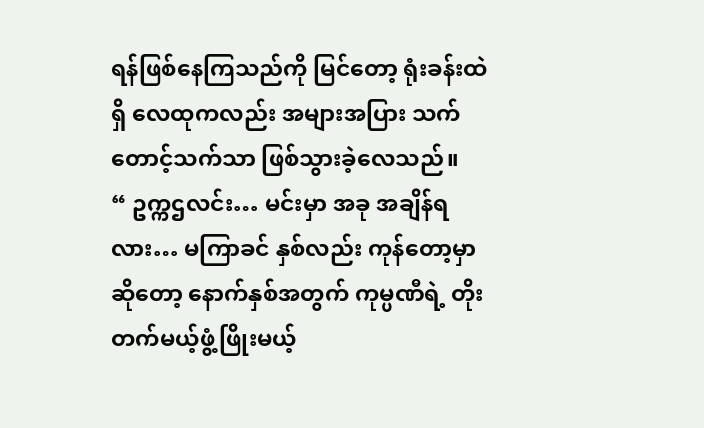ရန်ဖြစ်နေကြသည်ကို မြင်တော့ ရုံးခန်းထဲရှိ လေထုကလည်း အများအပြား သက်တောင့်သက်သာ ဖြစ်သွားခဲ့လေသည်။
“ ဥက္ကဌလင်း… မင်းမှာ အခု အချိန်ရလား… မကြာခင် နှစ်လည်း ကုန်တော့မှာဆိုတော့ နောက်နှစ်အတွက် ကုမ္ပဏီရဲ့ တိုးတက်မယ့်ဖွံ့ဖြိုးမယ့်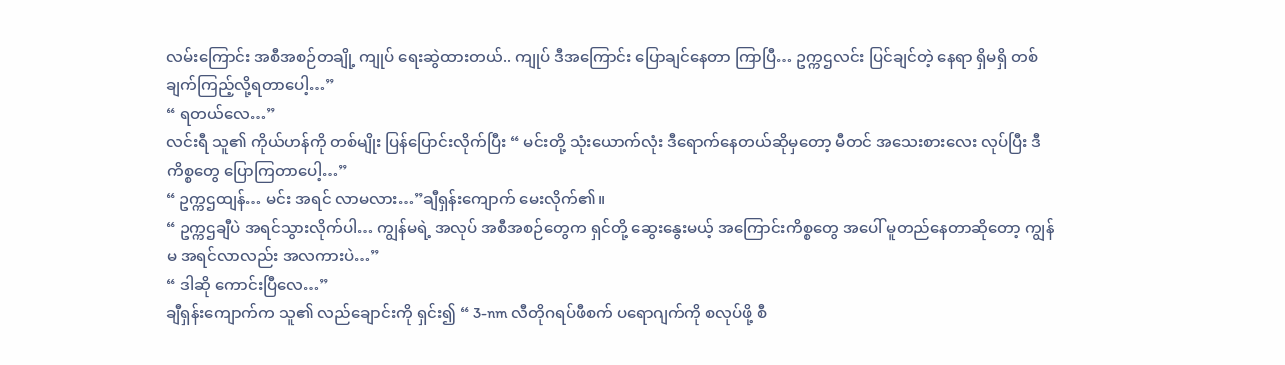လမ်းကြောင်း အစီအစဉ်တချို့ ကျုပ် ရေးဆွဲထားတယ်.. ကျုပ် ဒီအကြောင်း ပြောချင်နေတာ ကြာပြီ… ဥက္ကဌလင်း ပြင်ချင်တဲ့ နေရာ ရှိမရှိ တစ်ချက်ကြည့်လို့ရတာပေါ့…”
“ ရတယ်လေ…”
လင်းရီ သူ၏ ကိုယ်ဟန်ကို တစ်မျိုး ပြန်ပြောင်းလိုက်ပြီး “ မင်းတို့ သုံးယောက်လုံး ဒီရောက်နေတယ်ဆိုမှတော့ မီတင် အသေးစားလေး လုပ်ပြီး ဒီကိစ္စတွေ ပြောကြတာပေါ့…”
“ ဥက္ကဌထျန်… မင်း အရင် လာမလား…”ချီရှန်းကျောက် မေးလိုက်၏။
“ ဥက္ကဌချီပဲ အရင်သွားလိုက်ပါ… ကျွန်မရဲ့ အလုပ် အစီအစဉ်တွေက ရှင်တို့ ဆွေးနွေးမယ့် အကြောင်းကိစ္စတွေ အပေါ် မူတည်နေတာဆိုတော့ ကျွန်မ အရင်လာလည်း အလကားပဲ…”
“ ဒါဆို ကောင်းပြီလေ…”
ချီရှန်းကျောက်က သူ၏ လည်ချောင်းကို ရှင်း၍ “ 3-nm လီတိုဂရပ်ဖီစက် ပရောဂျက်ကို စလုပ်ဖို့ စီ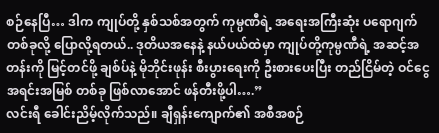စဉ်နေပြီ… ဒါက ကျုပ်တို့ နှစ်သစ်အတွက် ကုမ္ပဏီရဲ့ အရေးအကြီးဆုံး ပရောဂျက်တစ်ခုလို့ ပြောလို့ရတယ်.. ဒုတိယအနေနဲ့ နယ်ပယ်ထဲမှာ ကျုပ်တို့ကုမ္ပဏီရဲ့ အဆင့်အတန်းကို မြင့်တင်ဖို့ ချစ်ပ်နဲ့ မိုဘိုင်းဖုန်း စီးပွားရေးကို ဦးစားပေးပြီး တည်ငြိမ်တဲ့ ဝင်ငွေ အရင်းအမြစ် တစ်ခု ဖြစ်လာအောင် ဖန်တီးဖို့ပါ….”
လင်းရီ ခေါင်းညိမ့်လိုက်သည်။ ချီရှန်းကျောက်၏ အစီအစဉ်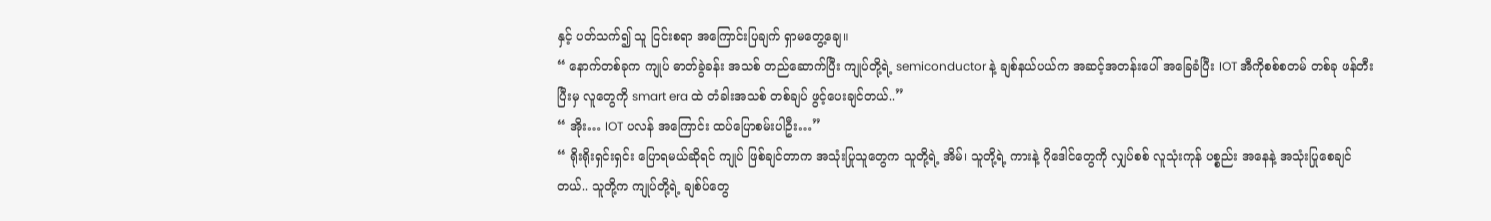နှင့် ပတ်သက်၍ သူ ငြင်းစရာ အကြောင်းပြချက် ရှာမတွေ့ချေ။
“ နောက်တစ်ခုက ကျုပ် ဓာတ်ခွဲခန်း အသစ် တည်ဆောက်ပြီး ကျုပ်တို့ရဲ့ semiconductor နဲ့ ချစ်နယ်ပယ်က အဆင့်အတန်းပေါ် အခြေခံပြီး IOT အီကိုစစ်စတမ် တစ်ခု ဖန်တီးပြီးမှ လူတွေကို smart era ထဲ တံခါးအသစ် တစ်ချပ် ဖွင့်ပေးချင်တယ်..”
“ အိုး… IOT ပလန် အကြောင်း ထပ်ပြောစမ်းပါဦး…”
“ ရိုးရိုးရှင်းရှင်း ပြောရမယ်ဆိုရင် ကျုပ် ဖြစ်ချင်တာက အသုံးပြုသူတွေက သူတို့ရဲ့ အိမ်၊ သူတို့ရဲ့ ကားနဲ့ ဂိုဒေါင်တွေကို လျှပ်စစ် လူသုံးကုန် ပစ္စည်း အနေနဲ့ အသုံးပြုစေချင်တယ်.. သူတို့က ကျုပ်တို့ရဲ့ ချစ်ပ်တွေ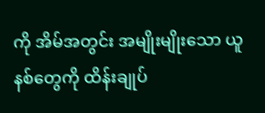ကို အိမ်အတွင်း အမျိုးမျိုးသော ယူနစ်တွေကို ထိန်းချုပ်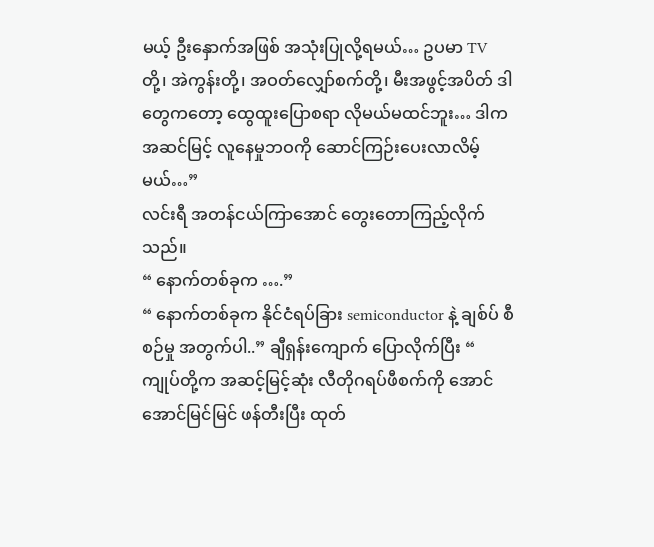မယ့် ဦးနှောက်အဖြစ် အသုံးပြုလို့ရမယ်… ဥပမာ TV တို့၊ အဲကွန်းတို့၊ အဝတ်လျှော်စက်တို့၊ မီးအဖွင့်အပိတ် ဒါတွေကတော့ ထွေထူးပြောစရာ လိုမယ်မထင်ဘူး… ဒါက အဆင်မြင့် လူနေမှုဘဝကို ဆောင်ကြဉ်းပေးလာလိမ့်မယ်…”
လင်းရီ အတန်ငယ်ကြာအောင် တွေးတောကြည့်လိုက်သည်။
“ နောက်တစ်ခုက ….”
“ နောက်တစ်ခုက နိုင်ငံရပ်ခြား semiconductor နဲ့ ချစ်ပ် စီစဉ်မှု အတွက်ပါ..” ချီရှန်းကျောက် ပြောလိုက်ပြီး “ ကျုပ်တို့က အဆင့်မြင့်ဆုံး လီတိုဂရပ်ဖီစက်ကို အောင်အောင်မြင်မြင် ဖန်တီးပြီး ထုတ်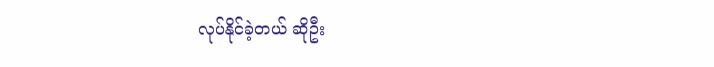လုပ်နိုင်ခဲ့တယ် ဆိုဦး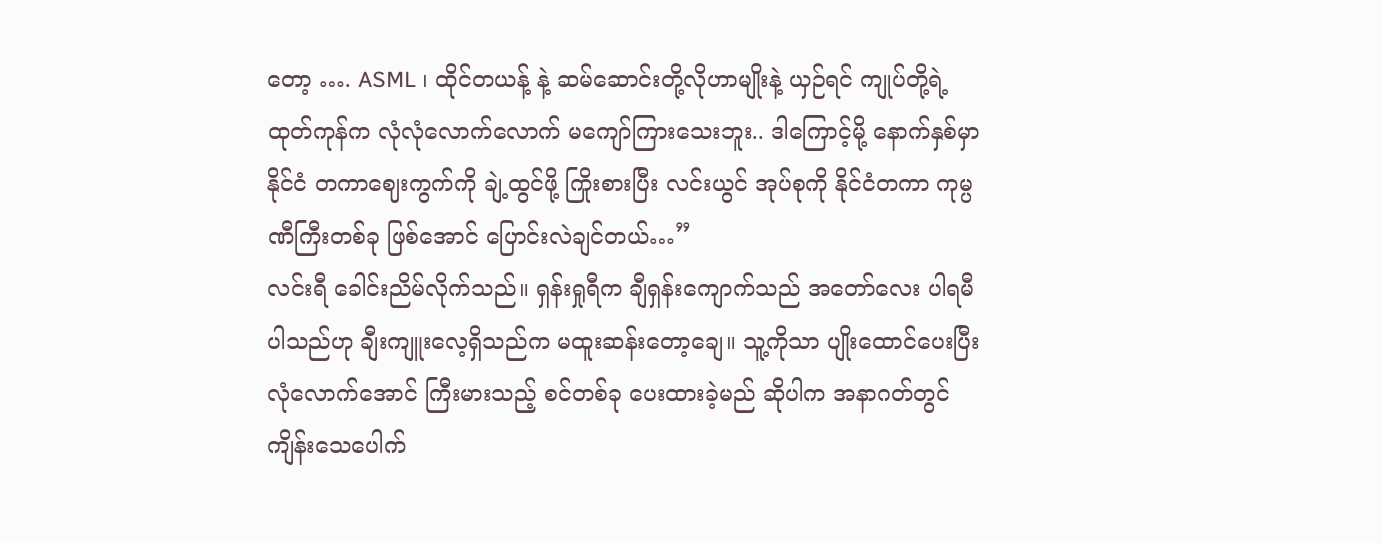တော့ …. ASML ၊ ထိုင်တယန့် နဲ့ ဆမ်ဆောင်းတို့လိုဟာမျိုးနဲ့ ယှဉ်ရင် ကျုပ်တို့ရဲ့ ထုတ်ကုန်က လုံလုံလောက်လောက် မကျော်ကြားသေးဘူး.. ဒါကြောင့်မို့ နောက်နှစ်မှာ နိုင်ငံ တကာဈေးကွက်ကို ချဲ့ထွင်ဖို့ ကြိုးစားပြီး လင်းယွင် အုပ်စုကို နိုင်ငံတကာ ကုမ္ပဏီကြီးတစ်ခု ဖြစ်အောင် ပြောင်းလဲချင်တယ်…”
လင်းရီ ခေါင်းညိမ်လိုက်သည်။ ရှန်းရှုရီက ချီရှန်းကျောက်သည် အတော်လေး ပါရမီပါသည်ဟု ချီးကျူးလေ့ရှိသည်က မထူးဆန်းတော့ချေ။ သူ့ကိုသာ ပျိုးထောင်ပေးပြီး လုံလောက်အောင် ကြီးမားသည့် စင်တစ်ခု ပေးထားခဲ့မည် ဆိုပါက အနာဂတ်တွင် ကျိန်းသေပေါက်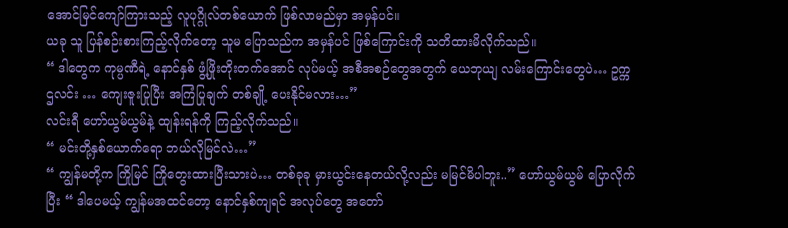အောင်မြင်ကျော်ကြားသည့် လူပုဂ္ဂိုလ်တစ်ယောက် ဖြစ်လာမည်မှာ အမှန်ပင်။
ယခု သူ ပြန်စဉ်းစားကြည့်လိုက်တော့ သူမ ပြောသည်က အမှန်ပင် ဖြစ်ကြောင်းကို သတိထားမိလိုက်သည်။
“ ဒါတွေက ကုမ္ပဏီရဲ့ နောင်နှစ် ဖွံ့ဖြိုးတိုးတက်အောင် လုပ်မယ့် အစီအစဉ်တွေအတွက် ယေဘုယျ လမ်းကြောင်းတွေပဲ… ဥက္ကဌလင်း … ကျေးဇူးပြုပြီး အကြံပြုချက် တစ်ချို့ ပေးနိုင်မလား…”
လင်းရီ ဟော်ယွမ်ယွမ်နဲ့ ထျန်းရန်ကို ကြည့်လိုက်သည်။
“ မင်းတို့နှစ်ယောက်ရော ဘယ်လိုမြင်လဲ…”
“ ကျွန်မတို့က ကြိုမြင် ကြိုတွေးထားပြီးသားပဲ… တစ်ခုခု မှားယွင်းနေတယ်လို့လည်း မမြင်မိပါဘူး..” ဟော်ယွမ်ယွမ် ပြောလိုက်ပြီး “ ဒါပေမယ့် ကျွန်မအထင်တော့ နောင်နှစ်ကျရင် အလုပ်တွေ အတော်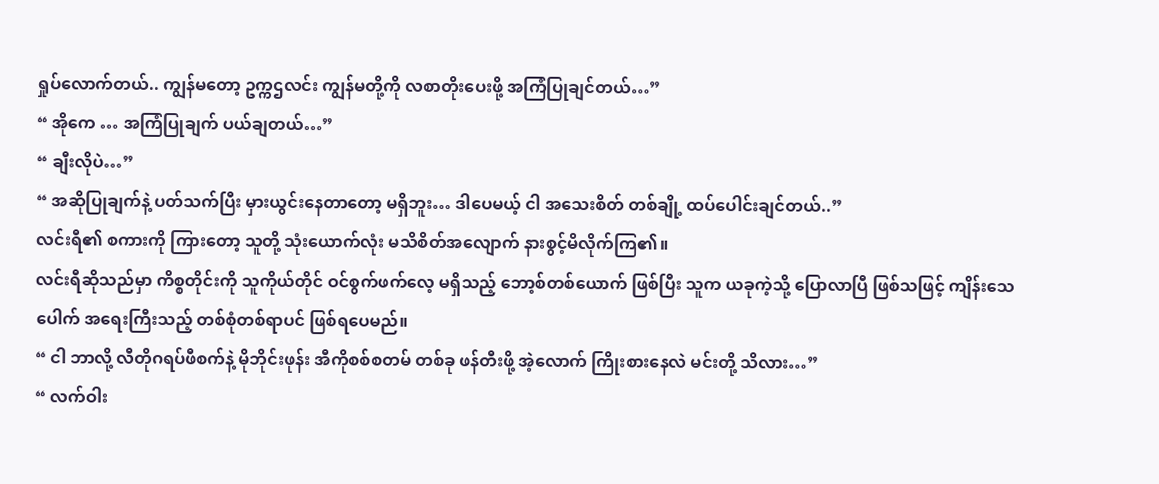ရှုပ်လောက်တယ်.. ကျွန်မတော့ ဥက္ကဌလင်း ကျွန်မတို့ကို လစာတိုးပေးဖို့ အကြံပြုချင်တယ်…”
“ အိုကေ … အကြံပြုချက် ပယ်ချတယ်…”
“ ချီးလိုပဲ…”
“ အဆိုပြုချက်နဲ့ ပတ်သက်ပြီး မှားယွင်းနေတာတော့ မရှိဘူး… ဒါပေမယ့် ငါ အသေးစိတ် တစ်ချို့ ထပ်ပေါင်းချင်တယ်..”
လင်းရီ၏ စကားကို ကြားတော့ သူတို့ သုံးယောက်လုံး မသိစိတ်အလျောက် နားစွင့်မိလိုက်ကြ၏။
လင်းရီဆိုသည်မှာ ကိစ္စတိုင်းကို သူကိုယ်တိုင် ဝင်စွက်ဖက်လေ့ မရှိသည့် ဘော့စ်တစ်ယောက် ဖြစ်ပြီး သူက ယခုကဲ့သို့ ပြောလာပြီ ဖြစ်သဖြင့် ကျိန်းသေပေါက် အရေးကြီးသည့် တစ်စုံတစ်ရာပင် ဖြစ်ရပေမည်။
“ ငါ ဘာလို့ လီတိုဂရပ်ဖီစက်နဲ့ မိုဘိုင်းဖုန်း အီကိုစစ်စတမ် တစ်ခု ဖန်တီးဖို့ အဲ့လောက် ကြိုးစားနေလဲ မင်းတို့ သိလား…”
“ လက်ဝါး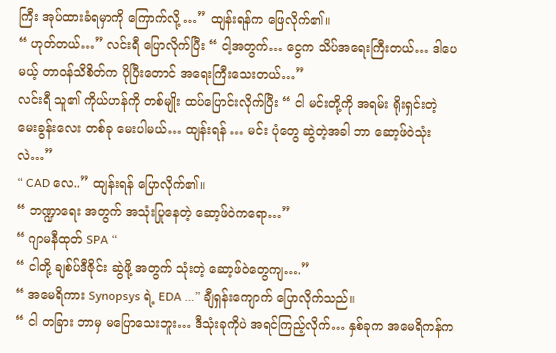ကြီး အုပ်ထားခံရမှာကို ကြောက်လို့ …” ထျန်းရန်က ဖြေလိုက်၏။
“ ဟုတ်တယ်…” လင်းရီ ပြောလိုက်ပြီး “ ငါ့အတွက်… ငွေက သိပ်အရေးကြီးတယ်… ဒါပေမယ့် တာဝန်သိစိတ်က ပိုပြီးတောင် အရေးကြီးသေးတယ်…”
လင်းရီ သူ၏ ကိုယ်ဟန်ကို တစ်မျိုး ထပ်ပြောင်းလိုက်ပြီး “ ငါ မင်းတို့ကို အရမ်း ရိုးရှင်းတဲ့ မေးခွန်းလေး တစ်ခု မေးပါမယ်… ထျန်းရန် … မင်း ပုံတွေ ဆွဲတဲ့အခါ ဘာ ဆော့ဖ်ဝဲသုံးလဲ…”
“ CAD လေ..” ထျန်းရန် ပြောလိုက်၏။
“ ဘဏ္ဍာရေး အတွက် အသုံးပြုနေတဲ့ ဆော့ဖ်ဝဲကရော…”
“ ဂျာမနီထုတ် SPA “
“ ငါတို့ ချစ်ပ်ဒီဇိုင်း ဆွဲဖို့ အတွက် သုံးတဲ့ ဆော့ဖ်ဝဲတွေကျ….”
“ အမေရိကား Synopsys ရဲ့ EDA …” ချီရှန်းကျောက် ပြောလိုက်သည်။
“ ငါ တခြား ဘာမှ မပြောသေးဘူး… ဒီသုံးခုကိုပဲ အရင်ကြည့်လိုက်… နှစ်ခုက အမေရိကန်က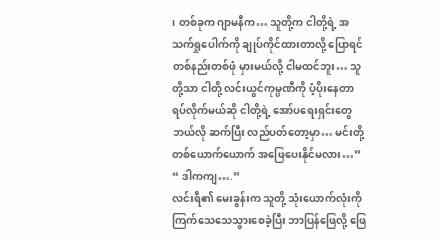၊ တစ်ခုက ဂျာမနီက… သူတို့က ငါတို့ရဲ့ အသက်ရှုပေါက်ကို ချုပ်ကိုင်ထားတာလို့ ပြောရင် တစ်နည်းတစ်ဖုံ မှားမယ်လို့ ငါမထင်ဘူး… သူတို့သာ ငါတို့ လင်းယွင်ကုမ္ပဏီကို ပံ့ပိုးနေတာ ရပ်လိုက်မယ်ဆို ငါတို့ရဲ့ အော်ပရေးရှင်းတွေ ဘယ်လို ဆက်ပြီး လည်ပတ်တော့မှာ… မင်းတို့ တစ်ယောက်ယောက် အဖြေပေးနိုင်မလား…”
“ ဒါကကျ….”
လင်းရီ၏ မေးခွန်းက သူတို့ သုံးယောက်လုံးကို ကြက်သေသေသွားစေခဲ့ပြီး ဘာပြန်ဖြေလို့ ဖြေ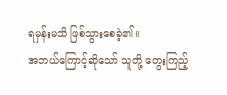ရမှန်းမသိ ဖြစ်သွားစေခဲ့၏။
အဘယ်ကြောင့်ဆိုသော် သူတို့ တွေးကြည့်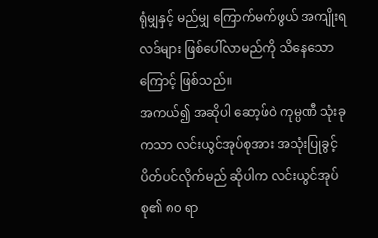ရုံမျှနှင့် မည်မျှ ကြောက်မက်ဖွယ် အကျိုးရလဒ်များ ဖြစ်ပေါ်လာမည်ကို သိနေသောကြောင့် ဖြစ်သည်။
အကယ်၍ အဆိုပါ ဆော့ဖ်ဝဲ ကုမ္ပဏီ သုံးခုကသာ လင်းယွင်အုပ်စုအား အသုံးပြုခွင့် ပိတ်ပင်လိုက်မည် ဆိုပါက လင်းယွင်အုပ်စု၏ ၈၀ ရာ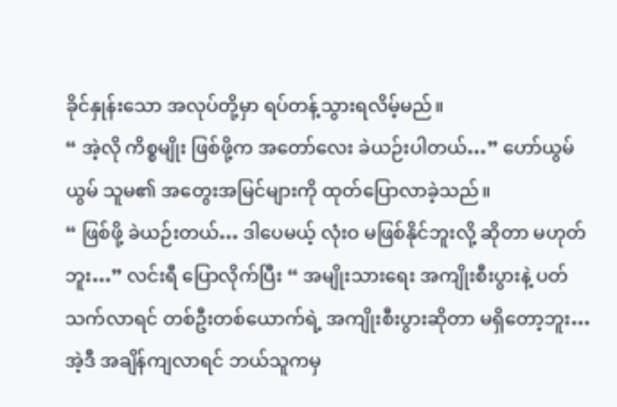ခိုင်နှုန်းသော အလုပ်တို့မှာ ရပ်တန့်သွားရလိမ့်မည်။
“ အဲ့လို ကိစ္စမျိုး ဖြစ်ဖို့က အတော်လေး ခဲယဉ်းပါတယ်…” ဟော်ယွမ်ယွမ် သူမ၏ အတွေးအမြင်များကို ထုတ်ပြောလာခဲ့သည်။
“ ဖြစ်ဖို့ ခဲယဉ်းတယ်… ဒါပေမယ့် လုံးဝ မဖြစ်နိုင်ဘူးလို့ ဆိုတာ မဟုတ်ဘူး…” လင်းရီ ပြောလိုက်ပြီး “ အမျိုးသားရေး အကျိုးစီးပွားနဲ့ ပတ်သက်လာရင် တစ်ဦးတစ်ယောက်ရဲ့ အကျိုးစီးပွားဆိုတာ မရှိတော့ဘူး… အဲ့ဒီ အချိန်ကျလာရင် ဘယ်သူကမှ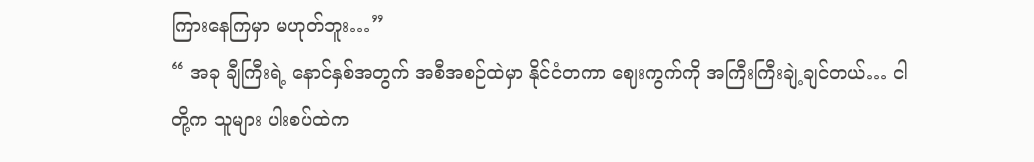ကြားနေကြမှာ မဟုတ်ဘူး…”
“ အခု ချီကြီးရဲ့ နောင်နှစ်အတွက် အစီအစဉ်ထဲမှာ နိုင်ငံတကာ ဈေးကွက်ကို အကြီးကြီးချဲ့ချင်တယ်… ငါတို့က သူများ ပါးစပ်ထဲက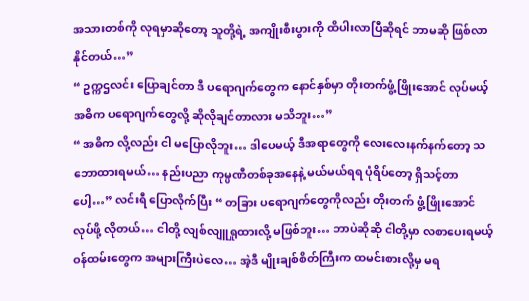အသားတစ်ကို လုရမှာဆိုတော့ သူတို့ရဲ့ အကျိုးစီးပွားကို ထိပါးလာပြီဆိုရင် ဘာမဆို ဖြစ်လာနိုင်တယ်…”
“ ဥက္ကဌလင်း ပြောချင်တာ ဒီ ပရောဂျက်တွေက နောင်နှစ်မှာ တိုးတက်ဖွံ့ဖြိုးအောင် လုပ်မယ့် အဓိက ပရောဂျက်တွေလို့ ဆိုလိုချင်တာလား မသိဘူး…”
“ အဓိက လို့လည်း ငါ မပြောလိုဘူး… ဒါပေမယ့် ဒီအရာတွေကို လေးလေးနက်နက်တော့ သဘောထားရမယ်… နည်းပညာ ကုမ္ပဏီတစ်ခုအနေနဲ့ မယ်မယ်ရရ ပုံရိပ်တော့ ရှိသင့်တာပေါ့…” လင်းရီ ပြောလိုက်ပြီး “ တခြား ပရောဂျက်တွေကိုလည်း တိုးတက် ဖွံ့ဖြိုးအောင် လုပ်ဖို့ လိုတယ်… ငါတို့ လျစ်လျူရှုထားလို့ မဖြစ်ဘူး… ဘာပဲဆိုဆို ငါတို့မှာ လစာပေးရမယ့် ဝန်ထမ်းတွေက အများကြီးပဲလေ… အဲ့ဒီ မျိုးချစ်စိတ်ကြီးက ထမင်းစားလို့မှ မရ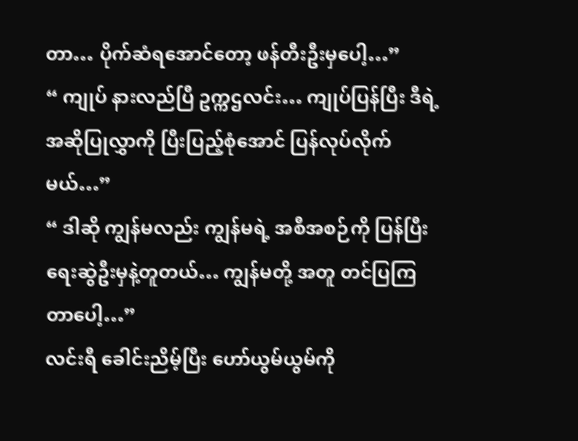တာ… ပိုက်ဆံရအောင်တော့ ဖန်တီးဦးမှပေါ့…”
“ ကျုပ် နားလည်ပြီ ဥက္ကဌလင်း… ကျုပ်ပြန်ပြီး ဒီရဲ့ အဆိုပြုလွှာကို ပြီးပြည့်စုံအောင် ပြန်လုပ်လိုက်မယ်…”
“ ဒါဆို ကျွန်မလည်း ကျွန်မရဲ့ အစီအစဉ်ကို ပြန်ပြီး ရေးဆွဲဦးမှနဲ့တူတယ်… ကျွန်မတို့ အတူ တင်ပြကြတာပေါ့…”
လင်းရီ ခေါင်းညိမ့်ပြီး ဟော်ယွမ်ယွမ်ကို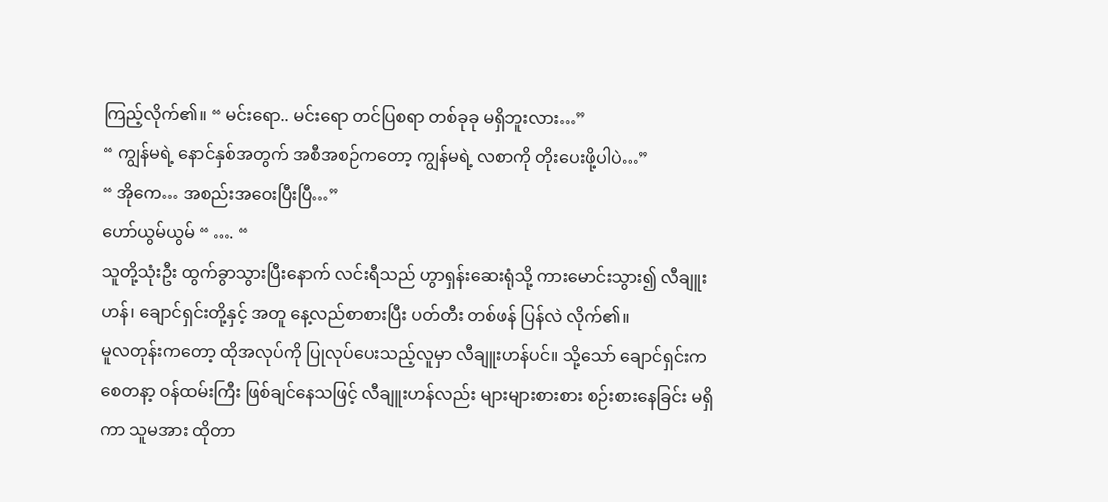ကြည့်လိုက်၏။ “ မင်းရော.. မင်းရော တင်ပြစရာ တစ်ခုခု မရှိဘူးလား…”
“ ကျွန်မရဲ့ နောင်နှစ်အတွက် အစီအစဉ်ကတော့ ကျွန်မရဲ့ လစာကို တိုးပေးဖို့ပါပဲ…”
“ အိုကေ… အစည်းအဝေးပြီးပြီ…”
ဟော်ယွမ်ယွမ် “ …. “
သူတို့သုံးဦး ထွက်ခွာသွားပြီးနောက် လင်းရီသည် ဟွာရှန်းဆေးရုံသို့ ကားမောင်းသွား၍ လီချူးဟန်၊ ချောင်ရှင်းတို့နှင့် အတူ နေ့လည်စာစားပြီး ပတ်တီး တစ်ဖန် ပြန်လဲ လိုက်၏။
မူလတုန်းကတော့ ထိုအလုပ်ကို ပြုလုပ်ပေးသည့်လူမှာ လီချူးဟန်ပင်။ သို့သော် ချောင်ရှင်းက စေတနာ့ ဝန်ထမ်းကြီး ဖြစ်ချင်နေသဖြင့် လီချူးဟန်လည်း များများစားစား စဉ်းစားနေခြင်း မရှိကာ သူမအား ထိုတာ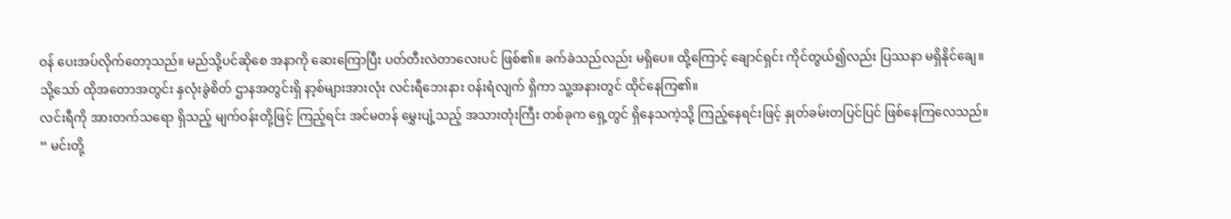ဝန် ပေးအပ်လိုက်တော့သည်။ မည်သို့ပင်ဆိုစေ အနာကို ဆေးကြောပြီး ပတ်တီးလဲတာလေးပင် ဖြစ်၏။ ခက်ခဲသည်လည်း မရှိပေ။ ထို့ကြောင့် ချောင်ရှင်း ကိုင်တွယ်၍လည်း ပြဿနာ မရှိနိုင်ချေ။
သို့သော် ထိုအတောအတွင်း နှလုံးခွဲစိတ် ဌာနအတွင်းရှိ နာ့စ်များအားလုံး လင်းရီဘေးနား ဝန်းရံလျက် ရှိကာ သူ့အနားတွင် ထိုင်နေကြ၏။
လင်းရီကို အားတက်သရော ရှိသည့် မျက်ဝန်းတို့ဖြင့် ကြည့်ရင်း အင်မတန် မွှေးပျံ့သည့် အသားတုံးကြီး တစ်ခုက ရှေ့တွင် ရှိနေသကဲ့သို့ ကြည့်နေရင်းဖြင့် နှုတ်ခမ်းတပြင်ပြင် ဖြစ်နေကြလေသည်။
“ မင်းတို့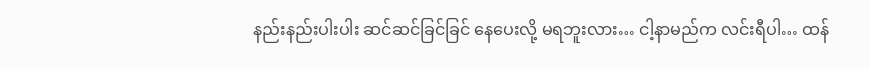နည်းနည်းပါးပါး ဆင်ဆင်ခြင်ခြင် နေပေးလို့ မရဘူးလား… ငါ့နာမည်က လင်းရီပါ… ထန်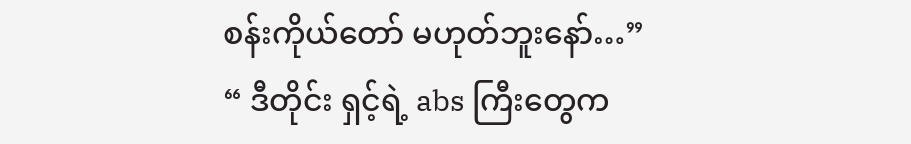စန်းကိုယ်တော် မဟုတ်ဘူးနော်…”
“ ဒီတိုင်း ရှင့်ရဲ့ abs ကြီးတွေက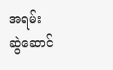အရမ်း ဆွဲဆောင်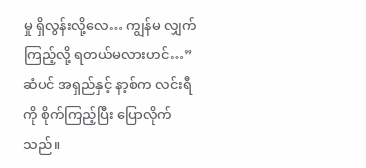မှု ရှိလွန်းလို့လေ… ကျွန်မ လျှက်ကြည့်လို့ ရတယ်မလားဟင်…” ဆံပင် အရှည်နှင့် နာ့စ်က လင်းရီကို စိုက်ကြည့်ပြီး ပြောလိုက်သည်။